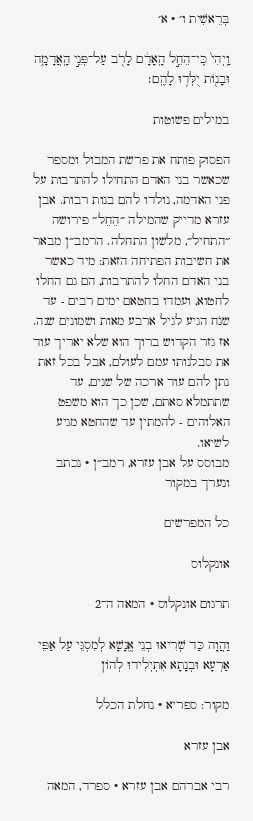בְּרֵאשִׁית ו׳ · א׳

וַֽיְהִי֙ כִּֽי־הֵחֵ֣ל הָֽאָדָ֔ם לָרֹ֖ב עַל־פְּנֵ֣י הָֽאֲדָמָ֑ה וּבָנ֖וֹת יֻלְּד֥וּ לָהֶֽם׃

במילים פשוטות

הפסוק פותח את פרשת המבול ומספר שכאשר בני האדם התחילו להתרבות על פני האדמה, נולדו להם בנות רבות. אבן עזרא מדייק שהמילה ״הֵחֵל״ פירושה ״התחיל״, מלשון התחלה. הרמב״ן מבאר את חשיבות הפתיחה הזאת: מיד כאשר בני האדם החלו להתרבות, הם גם החלו לחטוא, ועמדו בחטאם ימים רבים - עד שנֹח הגיע לגיל ארבע מאות ושמונים שנה. אז גזר הקדוש ברוך הוא שלא יאריך עוד את סבלנותו עמם לעולם, אבל בכל זאת נתן להם עוד ארכה של שנים, עד שתתמלא סאתם, שכן כך הוא משפט האלוהים - להמתין עד שהחטא מגיע לשיאו.
מבוסס על אבן עזרא, רמב״ן · נכתב ונערך במקור

כל המפרשים

אונקלוס

תרגום אונקלוס · המאה ה־2

וַהֲוָה כַּד שְׁרִיאוּ בְנֵי אֱנָשָׁא לְמִסְגֵּי עַל אַפֵּי אַרְעָא וּבְנָתָא אִתְיְלִידוּ לְהוֹן

מקור: ספריא · נחלת הכלל

אבן עזרא

רבי אברהם אבן עזרא · ספרד, המאה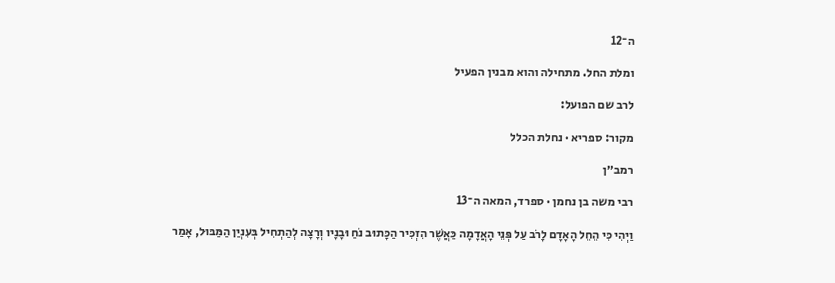ה־12

ומלת החל. מתחילה והוא מבנין הפעיל

לרב שם הפועל:

מקור: ספריא · נחלת הכלל

רמב״ן

רבי משה בן נחמן · ספרד, המאה ה־13

וַיְהִי כִּי הֵחֵל הָאָדָם לָרֹב עַל פְּנֵי הָאֲדָמָה כַּאֲשֶׁר הִזְכִּיר הַכָּתוּב נֹחַ וּבָנָיו וְרָצָה לְהַתְחִיל בְּעִנְיַן הַמַּבּוּל, אָמַר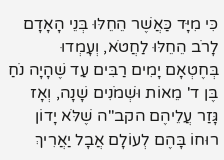כִּי מִיָּד כַּאֲשֶׁר הֵחֵלּוּ בְּנֵי הָאָדָם לָרֹב הֵחֵלּוּ לַחֲטֹא, וְעָמְדוּ בְּחֶטְאָם יָמִים רַבִּים עַד שֶׁהָיָה נֹחַ בֶּן ד' מֵאוֹת וּשְׁמֹנִים שָׁנָה, וְאָז גָּזַר עֲלֵיהֶם הקב"ה שֶׁלֹּא יָדוֹן רוּחוֹ בָּהֶם לְעוֹלָם אֲבָל יַאֲרִיךְ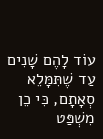עוֹד לָהֶם שָׁנִים עַד שֶׁתִּמָּלֵא סְאָתָם, כִּי כֵן מִשְׁפַּט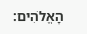הָאֱלֹהִים: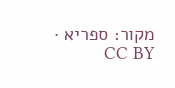מקור: ספריא · CC BY